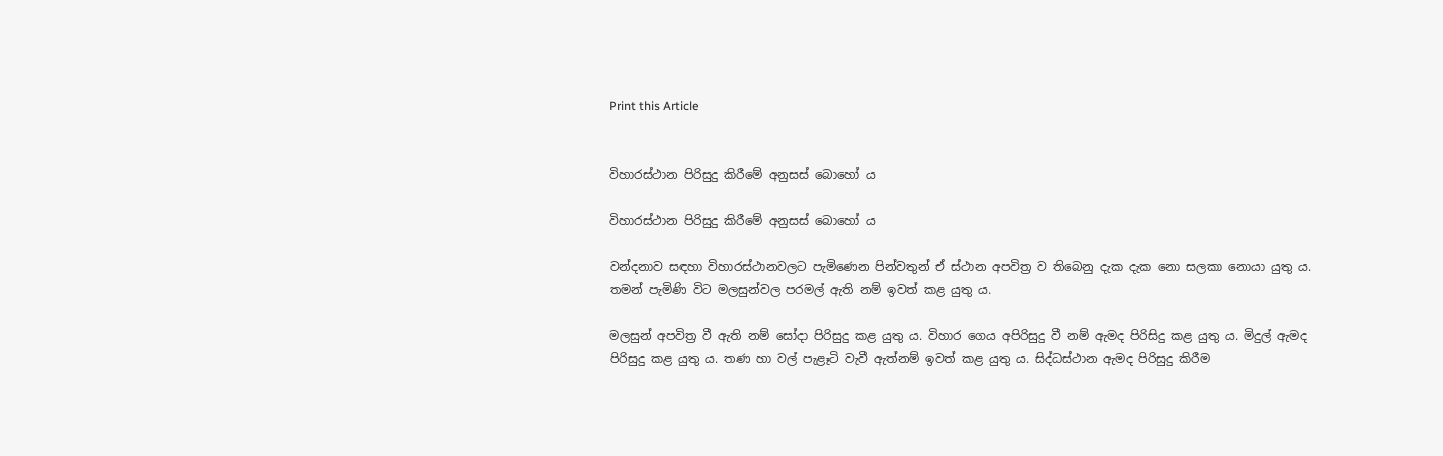Print this Article


විහාරස්ථාන පිරිසුදු කිරීමේ අනුසස් බොහෝ ය

විහාරස්ථාන පිරිසුදු කිරීමේ අනුසස් බොහෝ ය

වන්දනාව සඳහා විහාරස්ථානවලට පැමිණෙන පින්වතුන් ඒ ස්ථාන අපවිත්‍ර ව තිබෙනු දැක දැක නො සලකා නොයා යුතු ය. තමන් පැමිණි විට මලසුන්වල පරමල් ඇති නම් ඉවත් කළ යුතු ය.

මලසුන් අපවිත්‍ර වී ඇති නම් සෝදා පිරිසුදු කළ යුතු ය. විහාර ගෙය අපිරිසුදු වී නම් ඇමද පිරිසිදු කළ යුතු ය. මිදුල් ඇමද පිරිසුදු කළ යුතු ය. තණ හා වල් පැළෑටි වැවී ඇත්නම් ඉවත් කළ යුතු ය. සිද්ධස්ථාන ඇමද පිරිසුදු කිරීම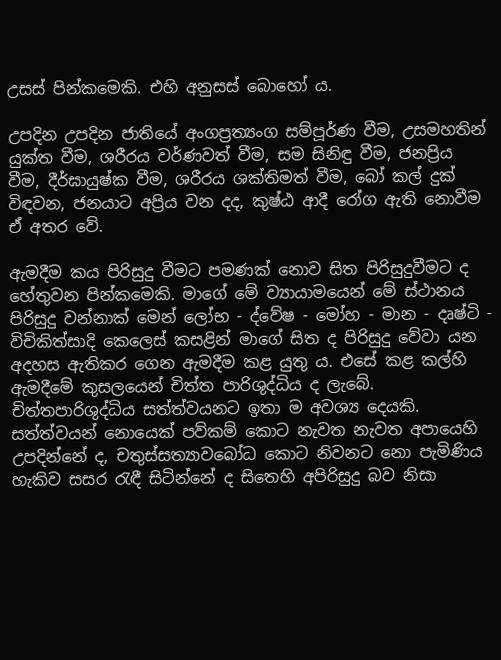උසස් පින්කමෙකි. එහි අනුසස් බොහෝ ය.

උපදින උපදින ජාතියේ අංගප්‍රත්‍යංග සම්පූර්ණ වීම, උසමහතින් යුක්ත වීම, ශරීරය වර්ණවත් වීම, සම සිනිඳු වීම, ජනප්‍රිය වීම, දීර්ඝායුෂ්ක වීම, ශරීරය ශක්තිමත් වීම, බෝ කල් දුක් විඳවන, ජනයාට අප්‍රිය වන දද, කුෂ්ඨ ආදී රෝග ඇති නොවීම ඒ අතර වේ.

ඇමදීම කය පිරිසුදු වීමට පමණක් නොව සිත පිරිසුදුවීමට ද හේතුවන පින්කමෙකි. මාගේ මේ ව්‍යායාමයෙන් මේ ස්ථානය පිරිසුදු වන්නාක් මෙන් ලෝභ - ද්වේෂ - මෝහ - මාන - දෘෂ්ටි - විචිකිත්සාදි කෙලෙස් කසළින් මාගේ සිත ද පිරිසුදු වේවා යන අදහස ඇතිකර ගෙන ඇමදීම කළ යුතු ය. එසේ කළ කල්හි ඇමදීමේ කුසලයෙන් චිත්ත පාරිශුද්ධිය ද ලැබේ. චිත්තපාරිශුද්ධිය සත්ත්වයනට ඉතා ම අවශ්‍ය දෙයකි. සත්ත්වයන් නොයෙක් පව්කම් කොට නැවත නැවත අපායෙහි උපදින්නේ ද, චතුස්සත්‍යාවබෝධ කොට නිවනට නො පැමිණිය හැකිව සසර රැඳී සිටින්නේ ද සිතෙහි අපිරිසුදු බව නිසා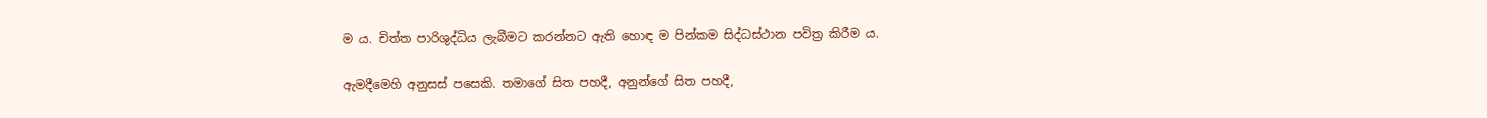ම ය. චිත්ත පාරිශුද්ධිය ලැබීමට කරන්නට ඇති හොඳ ම පින්කම සිද්ධස්ථාන පවිත්‍ර කිරීම ය.

ඇමදීමෙහි අනුසස් පසෙකි. තමාගේ සිත පහදී, අනුන්ගේ සිත පහදී,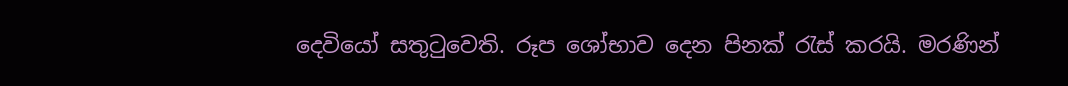දෙවියෝ සතුටුවෙති. රූප ශෝභාව දෙන පිනක් රැස් කරයි. මරණින්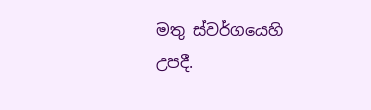මතු ස්වර්ගයෙහි උපදී.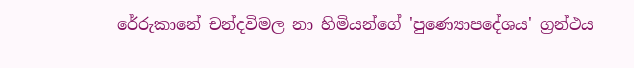රේරුකානේ චන්දවිමල නා හිමියන්ගේ 'පුණ්‍යොපදේශය' ග්‍රන්ථය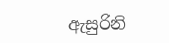ඇසුරිනි